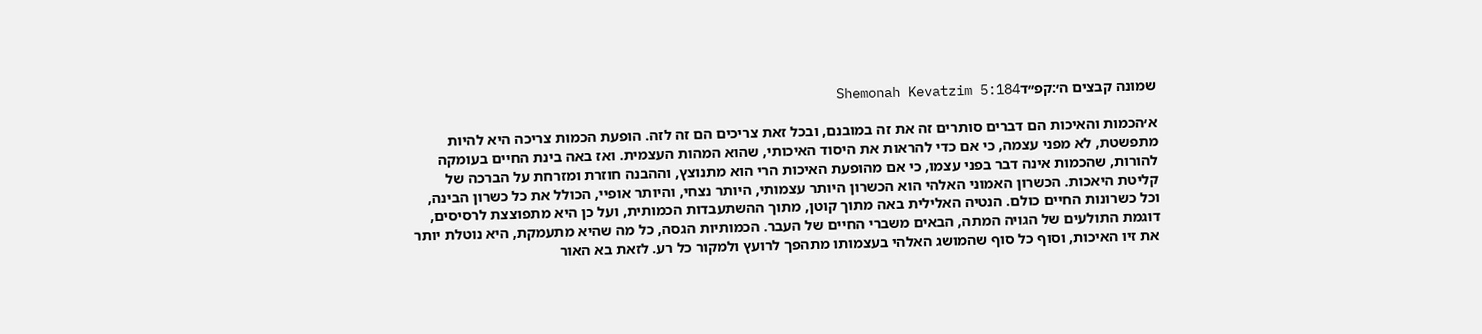שמונה קבצים ה׳:קפ״דShemonah Kevatzim 5:184

א׳הכמות והאיכות הם דברים סותרים זה את זה במובנם, ובכל זאת צריכים הם זה לזה. הופעת הכמות צריכה היא להיות מתפשטת, לא מפני עצמה, כי אם כדי להראות את היסוד האיכותי, שהוא המהות העצמית. ואז באה בינת החיים בעומקה להורות, שהכמות אינה דבר בפני עצמו, כי אם מהופעת האיכות הרי הוא מתנוצץ, וההבנה חוזרת ומזרחת על הברכה של קליטת היאכות. הכשרון האמוני האלהי הוא הכשרון היותר עצמותי, היותר נצחי, והיותר אופיי, הכולל את כל כשרון הבינה, וכל כשרונות החיים כולם. הנטיה האלילית באה מתוך קוטן, מתוך ההשתעבדות הכמותית, ועל כן היא מתפוצצת לרסיסים, דוגמת התולעים של הגויה המתה, הבאים משברי החיים של העבר. הכמותיות הגסה, כל מה שהיא מתעמקת, היא נוטלת יותר את זיו האיכות, וסוף כל סוף שהמושג האלהי בעצמותו מתהפך לרועץ ולמקור כל רע. לזאת בא האור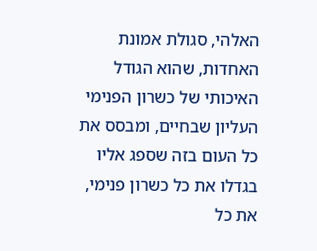האלהי, סגולת אמונת האחדות, שהוא הגודל האיכותי של כשרון הפנימי העליון שבחיים, ומבסס את כל העום בזה שספג אליו בגדלו את כל כשרון פנימי, את כל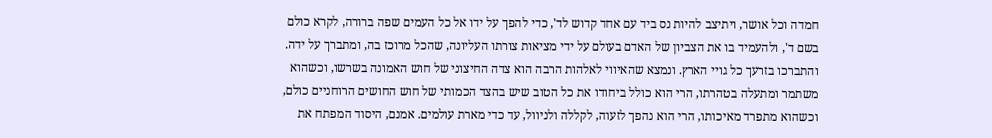חמדה וכל אושר, ויתיצב להיות נס ביד עם אחד קדוש לד', כדי להפך על ידו אל כל העמים שפה ברורה, לקרא כולם בשם ד', ולהעמיד בו את הצביון של האדם בעולם על ידי מציאות צורתו העליונה, שהכל מרוכז בה, ומתברך על ידה. והתברכו בזרעך כל גויי הארץ. ונמצא שהאיווי לאלהות הרבה הוא צדה החיצוני של חוש האמונה בשרשו, וכשהוא משתמר ומתעלה בטהרתו, הרי הוא כולל ביחודו את כל הטוב שיש בהצד הכמותי של חוש החושים הרוחניים כולם, וכשהוא מתפרד מאיכותו, הרי הוא נהפך לזעוה, לקללה ולניוול, עד כדי מארת עולמים. אמנם, היסוד המפתח את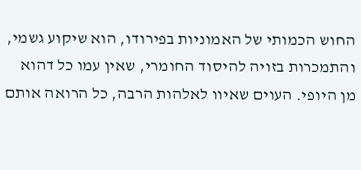החוש הכמותי של האמוניות בפירודו, הוא שיקוע גשמי, והתמכרות בזויה להיסוד החומרי, שאין עמו כל דהוא מן היופי. העוים שאיוו לאלהות הרבה, כל הרואה אותם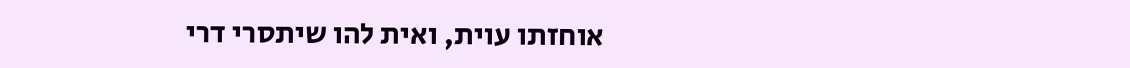אוחזתו עוית, ואית להו שיתסרי דרי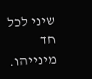שיני לכל חד מינייהו.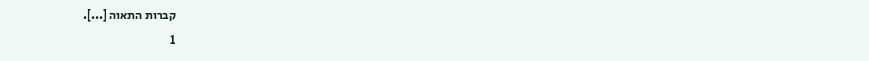קברות התאוה [...].
1